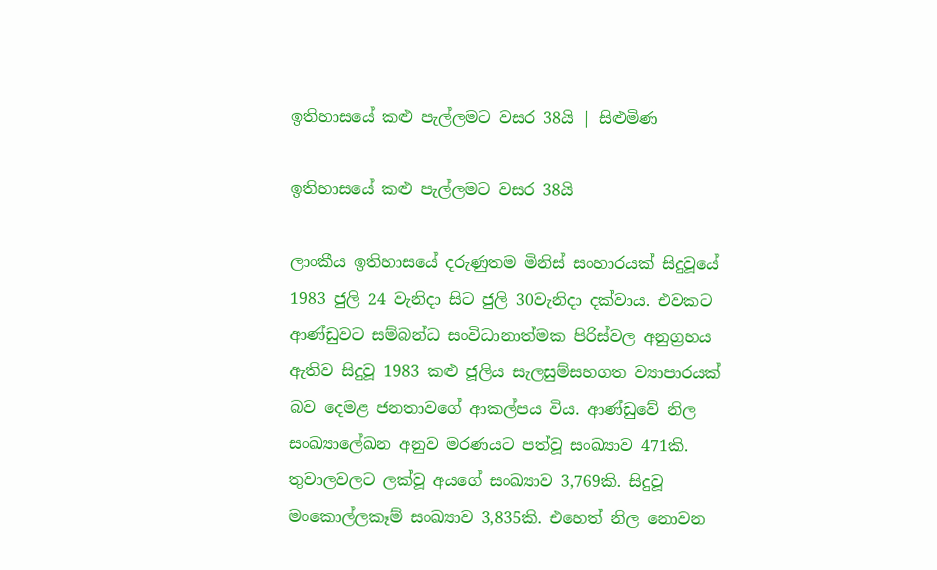ඉතිහාසයේ කළු පැල්ලමට වසර 38යි | සිළුමිණ

ඉතිහාසයේ කළු පැල්ලමට වසර 38යි

ලාංකීය ඉතිහාසයේ දරුණුතම මිනිස් සංහාරයක් සිදුවූයේ 1983 ජුලි 24 වැනිදා සිට ජුලි 30වැනිදා දක්වාය. එවකට ආණ්ඩුවට සම්බන්ධ සංවිධානාත්මක පිරිස්වල අනුග්‍රහය ඇතිව සිදුවූ 1983 කළු ජූලිය සැලසුම්සහගත ව්‍යාපාරයක් බව දෙමළ ජනතාවගේ ආකල්පය විය. ආණ්ඩුවේ නිල සංඛ්‍යාලේඛන අනුව මරණයට පත්වූ සංඛ්‍යාව 471කි. තුවාලවලට ලක්වූ අයගේ සංඛ්‍යාව 3,769කි. සිදුවූ මං‍කොල්ලකෑම් සංඛ්‍යාව 3,835කි. එහෙත් නිල නොවන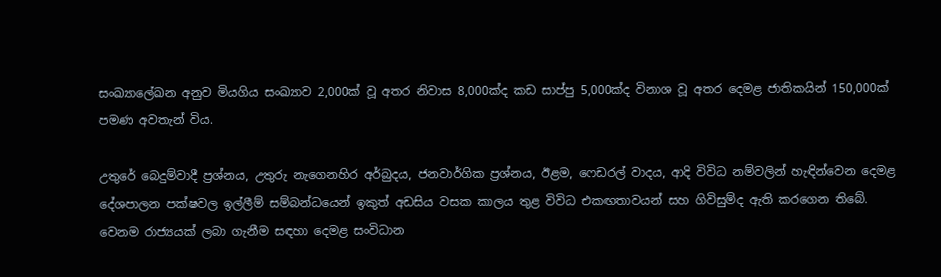සංඛ්‍යාලේඛන අනුව මියගිය සංඛ්‍යාව 2,000ක් වූ අතර නිවාස 8,000ක්ද කඩ සාප්පු 5,000ක්ද විනාශ වූ අතර දෙමළ ජාතිකයින් 150,000ක් පමණ අවතැන් විය.

උතුරේ බෙදුම්වාදී ප්‍රශ්නය, උතුරු නැගෙනහිර අර්බුදය, ජනවාර්ගික ප්‍රශ්නය, ඊළම, ෆෙඩරල් වාදය, ආදි විවිධ නම්වලින් හැඳින්වෙන දෙමළ දේශපාලන පක්ෂවල ඉල්ලීම් සම්බන්ධයෙන් ඉකුත් අඩසිය වසක කාලය තුළ විවිධ එකඟතාවයන් සහ ගිවිසුම්ද ඇති කරගෙන තිබේ. වෙනම රාජ්‍යයක් ලබා ගැනීම සඳහා දෙමළ සංවිධාන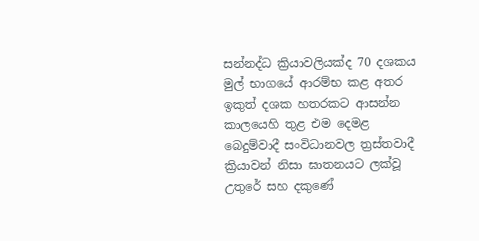සන්නද්ධ ක්‍රියාවලියක්ද 70 දශක‍ය මුල් භාගයේ ආරම්භ කළ අතර ඉකුත් දශක හතරකට ආසන්න කාලයෙහි තුළ එම දෙමළ බෙදුම්වාදී සංවිධානවල ත්‍රස්තවාදී ක්‍රියාවන් නිසා ඝාතනයට ලක්වූ උතුරේ සහ දකුණේ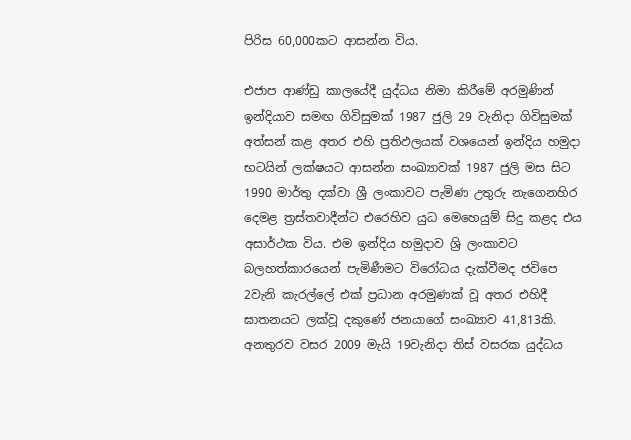පිරිස 60,000කට ආසන්න විය.

එජාප ආණ්ඩු කාලයේදී යුද්ධය නිමා කිරීමේ අරමුණින් ඉන්දියාව සමඟ ගිවිසුමක් 1987 ජුලි 29 වැනිදා ගිවිසුමක් අත්සන් කළ අතර එහි ප්‍රතිඵලයක් වශයෙන් ඉන්දිය හමුදා භටයින් ලක්ෂයට ආසන්න සංඛ්‍යාවක් 1987 ජුලි මස සිට 1990 මාර්තු දක්වා ශ්‍රී ලංකාවට පැමිණ උතුරු නැගෙනහිර දෙමළ ත්‍රස්තවාදීන්ට එරෙහිව යුධ මෙහෙයුම් සිදු කළද එය අසාර්ථක විය. එම ඉන්දිය හමුදාව ශ්‍රි ලංකාවට බලහත්කාරයෙන් පැමිණීමට විරෝධය දැක්වීමද ජවිපෙ 2වැනි කැරල්ලේ එක් ප්‍රධාන අරමුණක් වූ අතර එහිදී ඝාතනයට ලක්වූ දකුණේ ජනයාගේ සංඛ්‍යාව 41,813කි. අනතුරව වසර 2009 මැයි 19වැනිදා තිස් වසරක යුද්ධය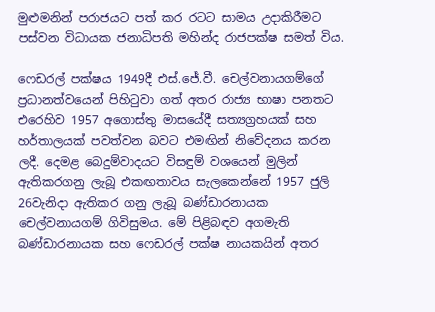මුළුමනින් පරාජයට පත් කර රටට සාමය උදාකිරීමට පස්වන විධායක ජනාධිපති මහින්ද රාජපක්ෂ සමත් විය.

ෆෙඩරල් පක්ෂය 1949දී එස්.ජේ.වී. චෙල්වනායගම්ගේ ප්‍රධානත්වයෙන් පිහිටුවා ගත් අතර රාජ්‍ය භාෂා පනතට එරෙහිව 1957 අගොස්තු මාසයේදී සත්‍යග්‍රහයක් සහ හර්තාලයක් පවත්වන බවට එමඟින් නිවේදනය කරන ලදී. දෙමළ බෙදුම්වාදයට විසඳුම් වශයෙන් මුලින් ඇතිකරගනු ලැබූ එකඟතාවය සැලකෙන්නේ 1957 ජුලි 26වැනිදා ඇතිකර ගනු ලැබූ බණ්ඩාරනායක චෙල්වනායගම් ගිවිසුමය. මේ පිළිබඳව අගමැති බණ්ඩාරනායක සහ ෆෙඩරල් පක්ෂ නායකයින් අතර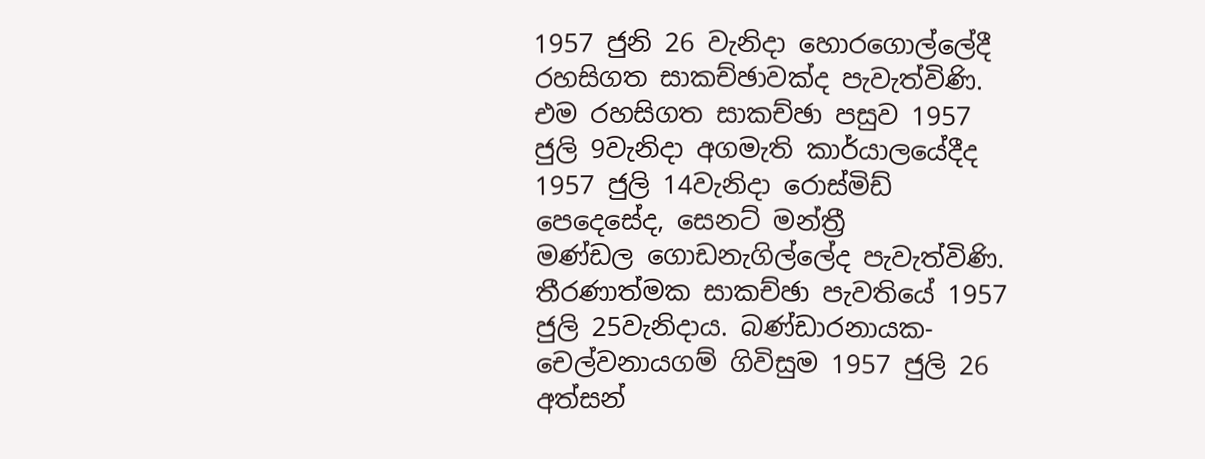1957 ජුනි 26 වැනිදා හොරගොල්ලේදී රහසිගත සාකච්ඡාවක්ද පැවැත්විණි. එම රහසිගත සාකච්ඡා පසුව 1957 ජුලි 9වැනිදා අගමැති කාර්යාලයේදීද 1957 ජුලි 14වැනිදා රොස්මිඩ් පෙදෙසේද, සෙනට් මන්ත්‍රී මණ්ඩල ‍ගොඩනැගිල්ලේද පැවැත්විණි. තීරණාත්මක සාකච්ඡා පැවතියේ 1957 ජුලි 25වැනිදාය. බණ්ඩාරනායක-චෙල්වනායගම් ගිවිසුම 1957 ජුලි 26 අත්සන්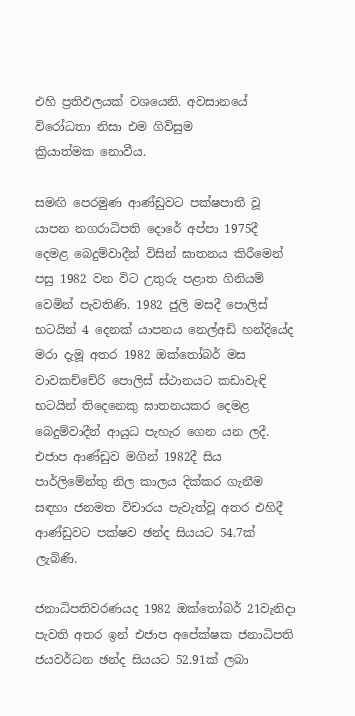එහි ප්‍රතිඵලයක් වශයෙනි. අවසානයේ විරෝධතා නිසා එම ගිවිසුම ක්‍රියාත්මක ‍‍නොවීය.

සමඟි පෙරමුණ ආණ්ඩුවට පක්ෂපාතී වූ යාපන නගරාධිපති දොරේ අප්පා 1975දී දෙමළ බෙදුම්වාදීන් විසින් ඝාතනය කිරීමෙන් පසු 1982 වන විට උතුරු පළාත ගිනියම් වෙමින් පැවතිණි. 1982 ජුලි මසදී පොලිස් භටයින් 4 දෙනක් යාපනය නෙල්අඩි හන්දියේද මරා දැමූ අතර 1982 ඔක්තෝබර් මස වාවකච්චේරි පොලිස් ස්ථානයට කඩාවැඳි භටයින් තිදෙනෙකු ඝාතනයකර දෙමළ බෙදුම්වාදීන් ආයුධ පැහැර ගෙන යන ලදී. එජාප ආණ්ඩුව මගින් 1982දී සිය පාර්ලිමේන්තු නිල කාලය දික්කර ගැනීම සඳහා ජනමත විචාරය පැවැත්වූ අතර එහිදී ආණ්ඩුවට පක්ෂව ඡන්ද සියයට 54.7ක් ලැබිණි.

ජනාධිපතිවරණයද 1982 ඔක්තෝබර් 21වැනිදා පැවති අතර ඉන් එජාප අපේක්ෂක ජනාධිපති ජයවර්ධන ඡන්ද සියයට 52.91ක් ලබා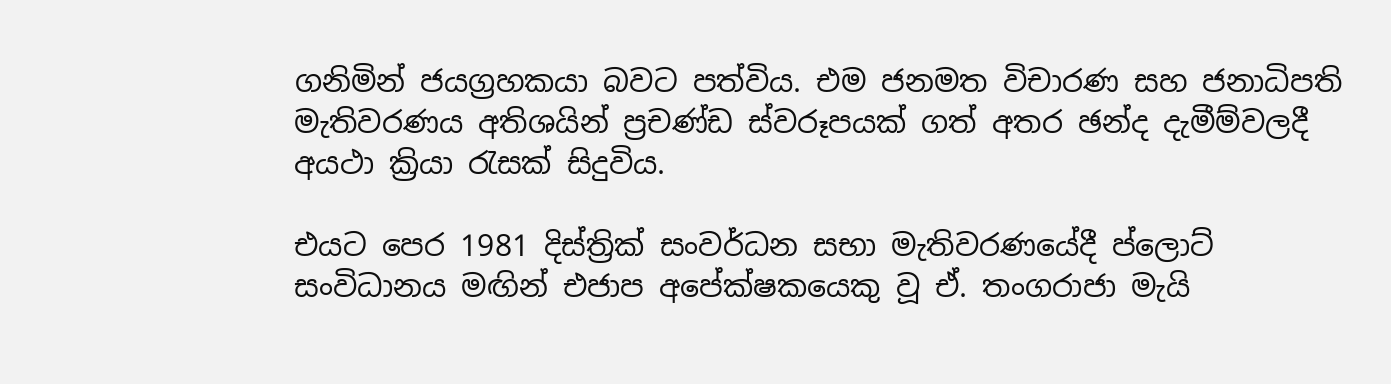ගනිමින් ජයග්‍රහකයා බවට පත්විය. එම ජනමත විචාරණ සහ ජනාධිපති මැතිවරණය අතිශයින් ප්‍රචණ්ඩ ස්වරූපයක් ගත් අතර ඡන්ද දැමීම්වලදී අයථා ක්‍රියා රැසක් සිදුවිය.

එයට පෙර 1981 දිස්ත්‍රික් සංවර්ධන සභා මැතිවරණයේදී ප්ලොට් සංවිධානය මඟින් එජාප අපේක්ෂකයෙකු වූ ඒ. තංගරාජා මැයි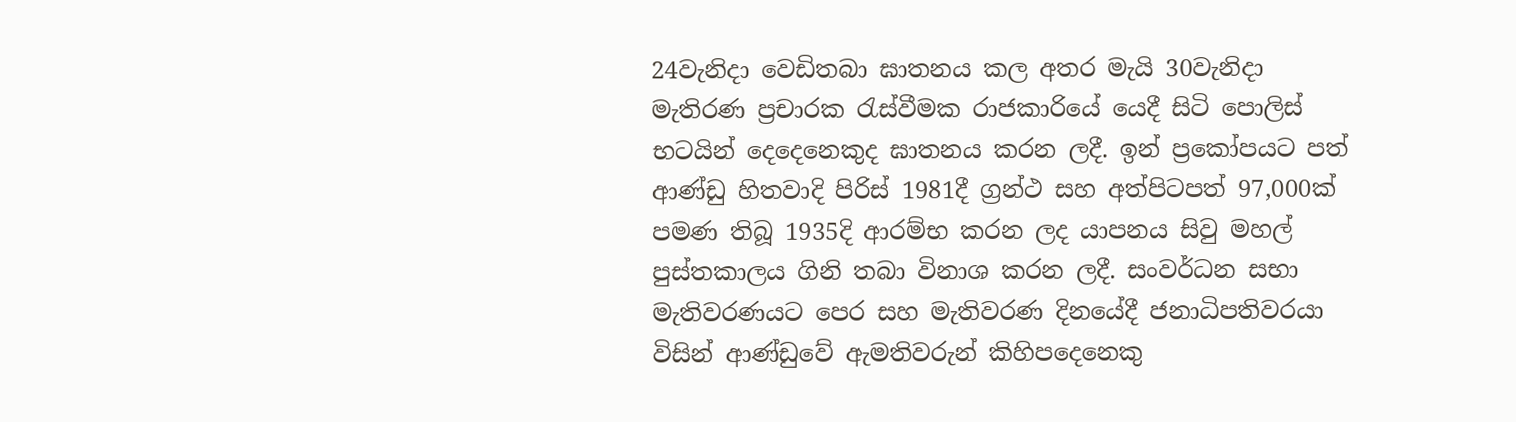24වැනිදා වෙඩිතබා ඝාතනය කල අතර මැයි 30වැනිදා මැතිරණ ප්‍රචාරක රැස්වීමක රාජකාරියේ යෙදී සිටි පොලිස් භටයින් දෙදෙනෙකුද ඝාතනය කරන ලදී. ඉන් ප්‍රකෝපයට පත් ආණ්ඩු හිතවාදි පිරිස් ‍1981දී ග්‍රන්ථ සහ අත්පිටපත් 97,000ක් පමණ තිබූ 1935දි ආරම්භ කරන ලද යාපනය සිවු මහල් පුස්තකාලය ගිනි තබා විනාශ කරන ලදී. සංවර්ධන සභා මැතිවරණයට පෙර සහ මැතිවරණ දිනයේදී ජනාධිපතිවරයා විසින් ආණ්ඩුවේ ඇමතිවරුන් කිහිප‍දෙනෙකු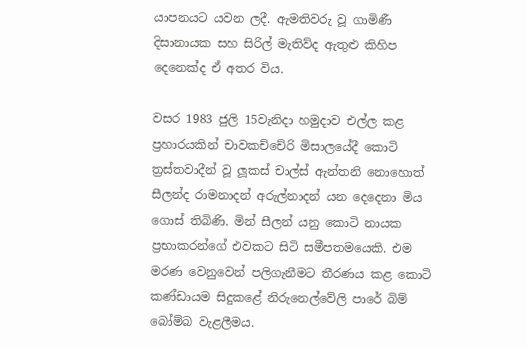යාපනයට යවන ලදී. ඇමතිවරු වූ ගාමිණී දිසානායක සහ සිරිල් මැතිව්ද ඇතුළු කිහිප දෙනෙක්ද ඒ අතර විය.

වසර 1983 ජුලි 15වැනිදා හමුදාව එල්ල කළ ප්‍රහාරයකින් චාවකච්චේරි මිසාලයේදී කොටි ත්‍රස්තවාදීන් වූ ලූකස් චාල්ස් ඇන්තනි නොහොත් සීලන්ද රාමනාදන් අරුල්නාදන් යන දෙදෙනා මිය ගොස් තිබිණි. මින් සීලන් යනු කොටි නායක ප්‍රභාකරන්ගේ එවකට සිටි සමීපතමයෙකි. එම මරණ වෙනුවෙන් පලිගැනීමට තීරණය කළ කොටි කණ්ඩායම සිදුකළේ නිරුනෙල්වේලි පාරේ බිම් බෝම්බ වැළලීමය.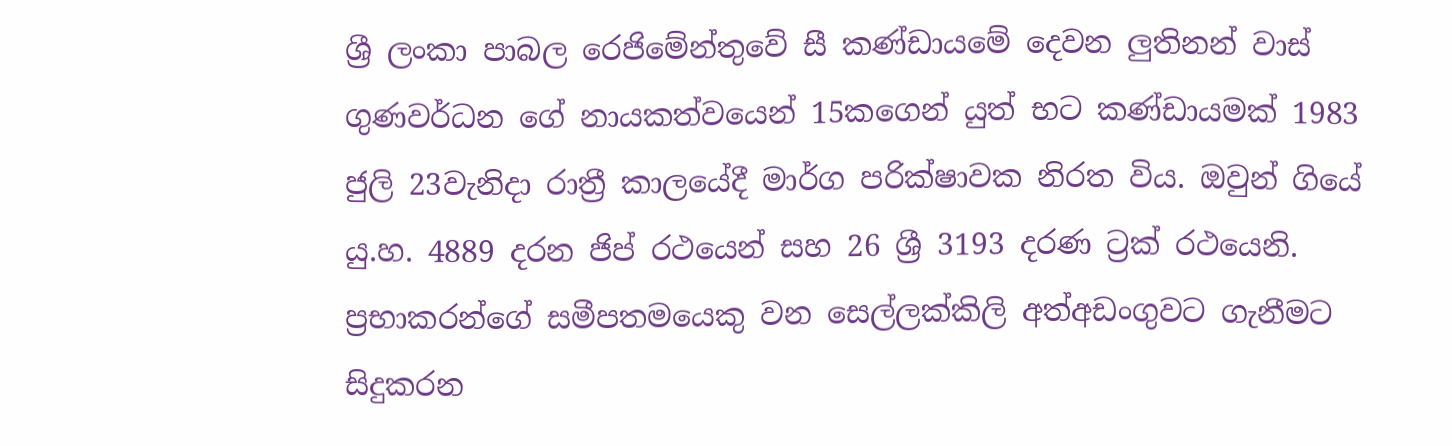ශ්‍රී ලංකා පාබල රෙජිමේන්තුවේ සී කණ්ඩායමේ දෙවන ලුතිනන් වාස් ගුණවර්ධන ගේ නායකත්වයෙන් 15කගෙන් යුත් භට කණ්ඩායමක් 1983 ජුලි 23වැනිදා රාත්‍රී කාලයේදී මාර්ග පරික්ෂාවක නිරත විය. ඔවුන් ගියේ යු.හ. 4889 දරන ජිප් රථයෙන් සහ 26 ශ්‍රී 3193 දරණ ට්‍රක් රථයෙනි. ප්‍රභාකරන්ගේ සමීපතමයෙකු වන සෙල්ලක්කිලි අත්අඩංගුවට ගැනීමට සිදුකරන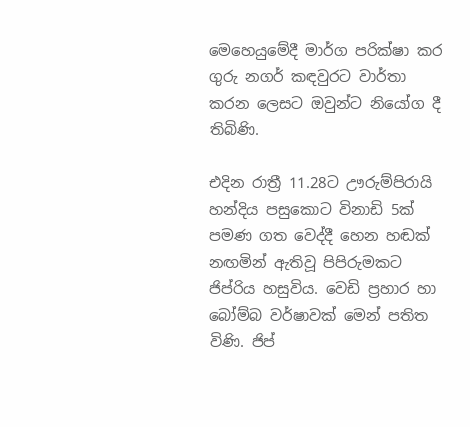මෙහෙයුමේදී මාර්ග පරික්ෂා කර ගුරු නගර් කඳවුරට වාර්තා කරන ලෙසට ඔවුන්ට නියෝග දී තිබිණි.

එදින රාත්‍රී 11.28ට ඌරුම්පිරායි හන්දිය පසුකොට විනාඩි 5ක් පමණ ගත වෙද්දී හෙන හඬක් නඟමින් ඇතිවූ පිපිරුමකට ජිප්රිය හසුවිය. වෙඩි ප්‍රහාර හා බෝම්බ වර්ෂාවක් මෙන් පතිත විණි. ජිප්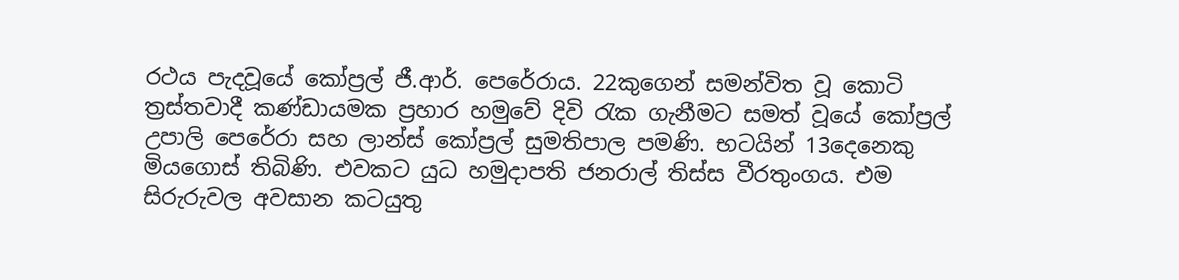රථය පැදවූයේ කෝප්‍රල් ජී.ආර්. පෙරේරාය. 22කුගෙන් සමන්විත වූ කොටි ත්‍රස්තවාදී කණ්ඩායමක ප්‍රහාර හමුවේ දිවි රැක ගැනීමට සමත් වූයේ කෝප්‍රල් උපාලි පෙරේරා සහ ලාන්ස් කෝප්‍රල් සුමතිපාල පමණි. භටයින් 13දෙනෙකු මියගොස් තිබිණි. එවකට යුධ හමුදාපති ජනරාල් තිස්ස වීරතුංගය. එම සිරුරුවල අවසාන කටයුතු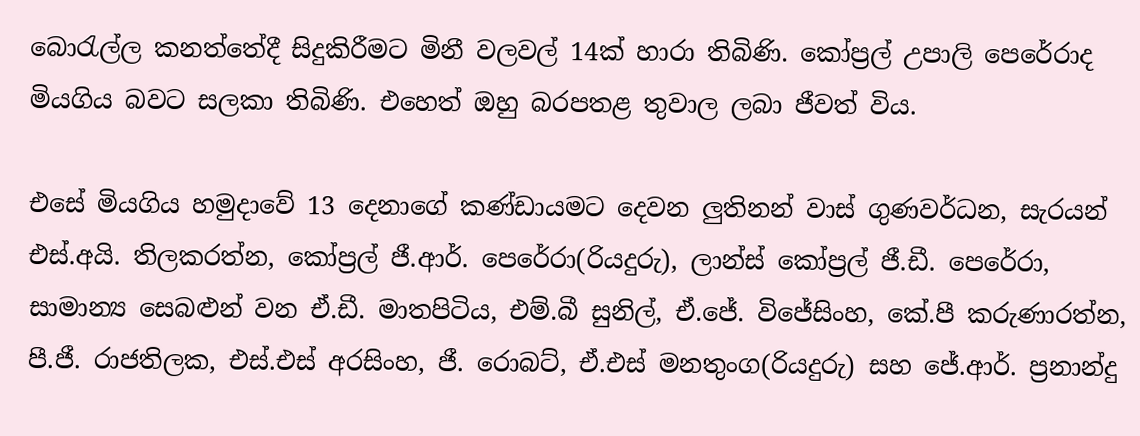බොරැල්ල කනත්තේදී සිදුකිරීමට මිනී වලවල් 14ක් හාරා තිබිණි. කෝප්‍රල් උපාලි පෙරේරාද මියගිය බවට සලකා තිබිණි. එහෙත් ඔහු බරපතළ තුවාල ලබා ජීවත් විය.

එසේ මියගිය හමුදාවේ 13 දෙනාගේ කණ්ඩායමට දෙවන ලුතිනන් වාස් ගුණවර්ධන, සැරයන් එස්.අයි. තිලකරත්න, කෝප්‍රල් ජී.ආර්. පෙරේරා(රියදුරු), ලාන්ස් කෝප්‍රල් ජී.ඩී. පෙරේරා, සාමාන්‍ය සෙබළුන් වන ඒ.ඩී. මාතපිටිය, එම්.බී සුනිල්, ඒ.ජේ. විජේසිංහ, කේ.පී කරුණාරත්න, පී.ජී. රාජතිලක, එස්.එස් අරසිංහ, ජී. රොබට්, ඒ.එස් මනතුංග(රියදුරු) සහ ජේ.ආර්. ප්‍රනාන්දු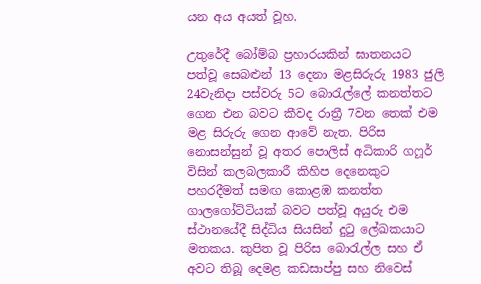යන අය අයත් වූහ.

උතුරේදී බෝම්බ ප්‍රහාරයකින් ඝාතනයට පත්වූ සෙබළුන් 13 දෙනා මළසිරුරු 1983 ජුලි 24වැනිදා පස්වරු 5ට බොරැල්ලේ කනත්තට ගෙන එන බවට කීවද රාත්‍රී 7වන තෙක් එම මළ සිරුරු ගෙන ආවේ නැත. පිරිස නොසන්සුන් වූ අතර පොලිස් අධිකාරි ගෆූර් විසින් කලබලකාරී කිහිප දෙනෙකුට පහරදීමත් සමඟ කොළඹ කනත්ත ගාලගෝට්ටියක් බවට පත්වූ අයුරු එම ස්ථානයේදී සිද්ධිය සියසින් දුටු ලේඛකයාට මතකය. කුපිත වූ පිරිස බොරැල්ල සහ ඒ අවට තිබූ දෙමළ කඩසාප්පු සහ නිවෙස්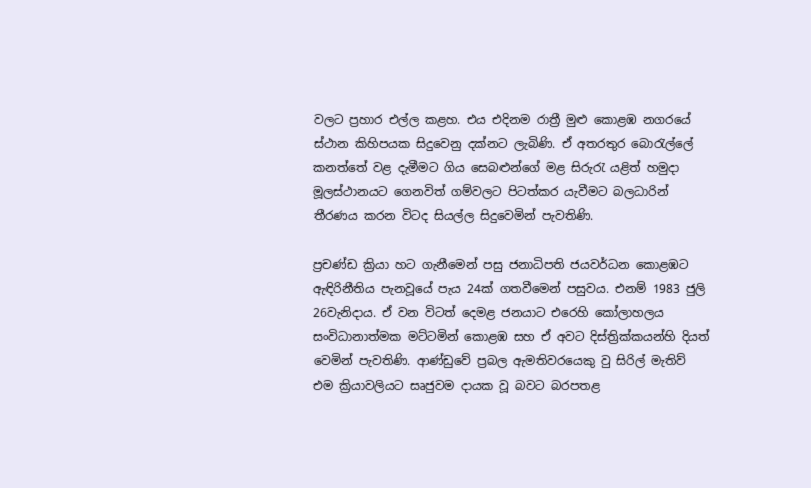වලට ප්‍රහාර එල්ල කළහ. එය එදිනම රාත්‍රී මුළු කොළඹ නගරයේ ස්ථාන කිහිපයක සිදුවෙනු දක්නට ලැබිණි. ඒ අතරතුර බොරැල්ලේ කනත්තේ වළ දැමීමට ගිය සෙබළුන්ගේ මළ සිරුරැ යළිත් හමුදා මූලස්ථානයට ගෙනවිත් ගම්වලට පිටත්කර යැවීමට බලධාරින් තීරණය කරන විටද සියල්ල සිදුවෙමින් පැවතිණි.

ප්‍රචණ්ඩ ක්‍රියා හට ගැනීමෙන් පසු ජනාධිපති ජයවර්ධන කොළඹට ඇඳිරිනීතිය පැනවූයේ පැය 24ක් ගතවීමෙන් පසුවය. එනම් 1983 ජුලි 26වැනිදාය. ඒ වන විටත් දෙමළ ජනයාට එරෙහි කෝලාහලය සංවිධානාත්මක මට්ටමින් කොළඹ සහ ඒ අවට දිස්ත්‍රික්කයන්හි දියත් වෙමින් පැවතිණි. ආණ්ඩුවේ ප්‍රබල ඇමතිවරයෙකු වු සිරිල් මැතිව් එම ක්‍රියාවලියට සෘජුවම දායක වූ බවට බරපතළ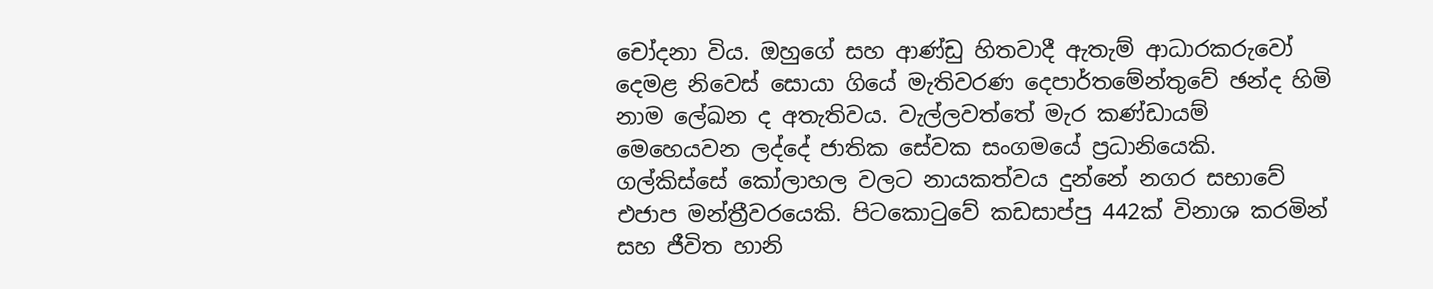චෝදනා විය. ඔහුගේ සහ ආණ්ඩු හිතවාදී ඇතැම් ආධාරකරුවෝ දෙමළ නිවෙස් සොයා ගියේ මැතිවරණ දෙපාර්තමේන්තුවේ ඡන්ද හිමි නාම ලේඛන ද අතැතිවය. වැල්ලවත්තේ මැර කණ්ඩායම් මෙහෙයවන ලද්දේ ජාතික සේවක සංගමයේ ප්‍රධානියෙකි. ගල්කිස්සේ කෝලාහල ‍වලට නායකත්වය දුන්නේ නගර සභාවේ එජාප මන්ත්‍රීවරයෙකි. පිටකොටුවේ කඩසාප්පු 442ක් විනාශ කරමින් සහ ජීවිත හානි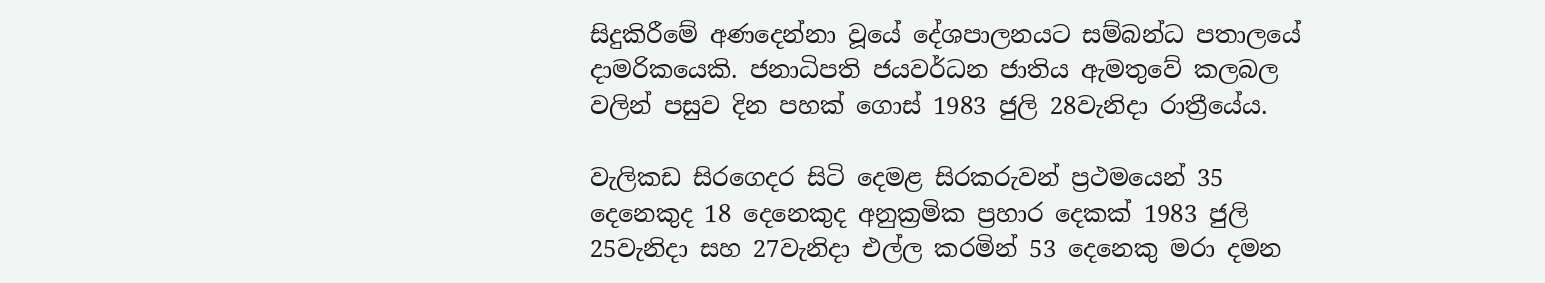සිදුකිරීමේ අණදෙන්නා වූයේ දේශපාලනයට සම්බන්ධ පතාලයේ දාමරිකයෙකි. ජනාධිපති ජයවර්ධන ජාතිය ඇමතුවේ කලබල වලින් පසුව දින පහක් ගොස් 1983 ජුලි 28වැනිදා රාත්‍රීයේය.

වැලිකඩ සිරගෙදර සිටි දෙමළ සිරකරුවන් ප්‍රථමයෙන් 35 දෙනෙකුද 18 දෙනෙකුද අනුක්‍රමික ප්‍රහාර දෙකක් 1983 ජුලි 25වැනිදා සහ 27වැනිදා එල්ල කරමින් 53 දෙනෙකු මරා දමන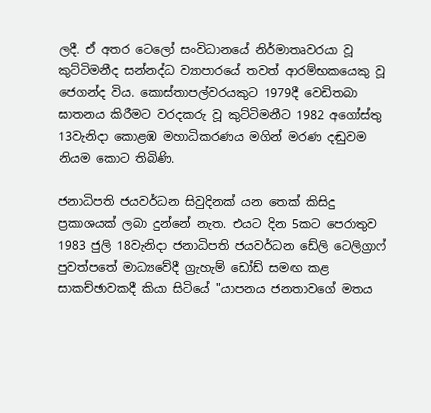ලදී. ඒ අතර ටෙලෝ සංවිධානයේ නිර්මාතෘවරයා වූ කුට්ටිමනීද සන්නද්ධ ව්‍යාපාරයේ තවත් ආරම්භකයෙකු වූ ජෙගන්ද විය. කොස්තාපල්වරයකුට 1979දී වෙඩිතබා ඝාතනය කිරීමට වරදකරු වූ කුට්ටිමනීට 1982 අගෝස්තු 13වැනිදා කොළඹ මහාධිකරණය මගින් මරණ දඬුවම නියම කොට තිබිණි.

ජනාධිපති ජයවර්ධන සිවුදිනක් යන තෙක් කිසිදු ප්‍රකාශයක් ලබා දුන්නේ නැත. එයට දින 5කට පෙරාතුව 1983 ජුලි 18වැනිදා ජනාධිපති ජයවර්ධන ඩේලි ටෙලිග්‍රාෆ් පුවත්පතේ මාධ්‍යවේදී ග්‍රැහැම් ඩෝඩ් සමඟ කළ සාකච්ඡාවකදී කියා සිටියේ "යාපන‍ය ජනතාවගේ මතය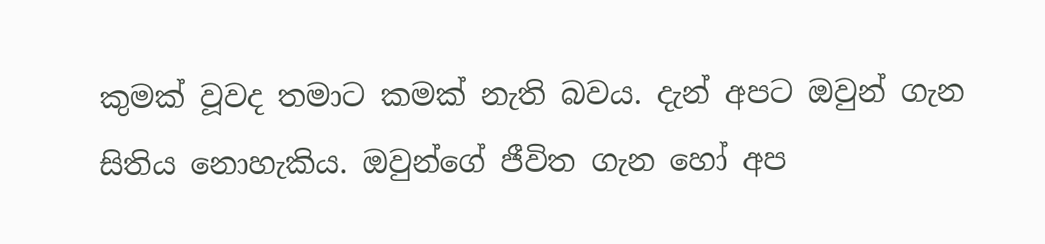කුමක් වූවද තමාට කමක් නැති බවය. දැන් අපට ඔවුන් ගැන සිතිය නොහැකිය. ඔවුන්ගේ ජීවිත ගැන හෝ අප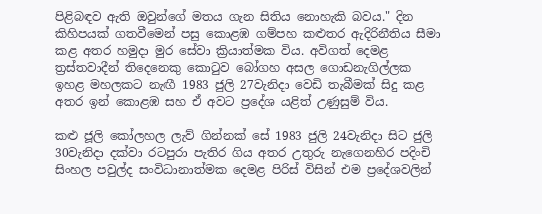පිළිබඳව ඇති ඔවුන්ගේ මතය ගැන සිතිය නොහැකි බවය." දින කිහිපයක් ගතවීමෙන් පසු කොළඹ ගම්පහ කළුතර ඇදිරිනීතිය සීමා කළ අතර හමුදා මුර සේවා ක්‍රියාත්මක විය. අවිගත් දෙමළ ත්‍රස්තවාදීන් තිදෙනෙකු කොටුව බෝගහ අසල ගොඩනැගිල්ලක ඉහළ මහලකට නැඟී 1983 ජුලි 27වැනිදා වෙඩි තැබීමක් සිදු කළ අතර ඉන් කොළඹ සහ ඒ අවට ප්‍රදේශ යළිත් උණුසුම් විය.

කළු ජූලි කෝලහල ලැව් ගින්නක් සේ 1983 ජුලි 24වැනිදා සිට ජුලි 30වැනිදා දක්වා රටපුරා පැතිර ගිය අතර උතුරු නැගෙනහිර පදිංචි සිංහල පවුල්ද සංවිධානාත්මක දෙමළ පිරිස් විසින් එම ප්‍රදේශවලින්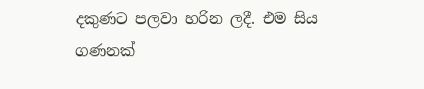දකුණට පලවා හරින ලදී. එම සිය ගණනක්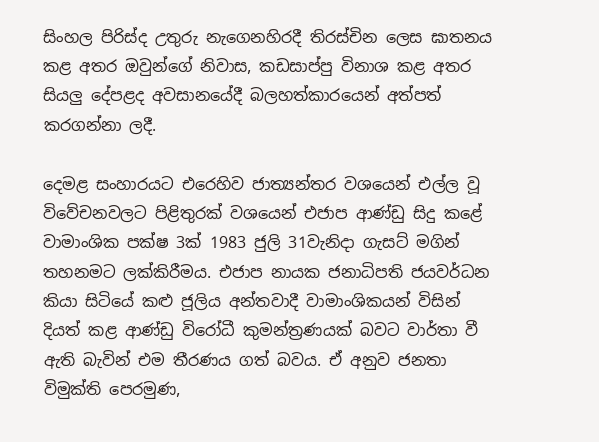සිංහල පිරිස්ද උතුරු නැගෙනහිරදී තිරස්චින ලෙස ඝාතනය කළ අතර ඔවුන්ගේ නිවාස, කඩසාප්පු විනාශ කළ අතර සියලු දේපළද අවසානයේදී බලහත්කාරයෙන් අත්පත් කරගන්නා ලදී.

දෙමළ සංහාරයට එරෙහිව ජාත්‍යන්තර වශයෙන් එල්ල වූ විවේචනවලට පිළිතුරක් වශයෙන් එජාප ආණ්ඩු සිදු කළේ වාමාංශික පක්ෂ 3ක් 1983 ජුලි 31වැනිදා ගැසට් මගින් තහනමට ලක්කිරීමය. එජාප නායක ජනාධිපති ජයවර්ධන කියා සිටියේ කළු ජූලිය අන්තවාදී වාමාංශිකයන් විසින් දියත් කළ ආණ්ඩු විරෝධී කුමන්ත්‍රණයක් බවට වාර්තා වී ඇති බැවින් එම තීරණය ගත් බවය. ඒ අනුව ජනතා විමුක්ති පෙරමුණ,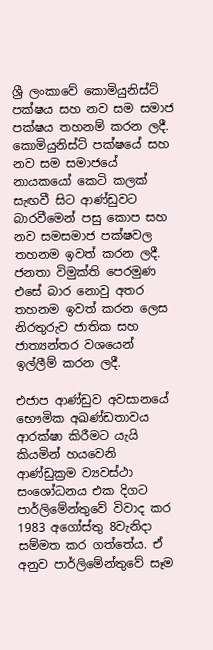ශ්‍රී ලංකාවේ කොමියුනිස්ට් පක්ෂය සහ නව සම සමාජ පක්ෂය තහනම් කරන ලදී. කොමියුනිස්ට් පක්ෂයේ සහ නව සම සමාජයේ නායකයෝ කෙටි කලක් සැඟවී සිට ආණ්ඩුවට බාරවීමෙන් පසු කොප සහ නව සමසමාජ පක්ෂවල තහනම ඉවත් කරන ලදී. ජනතා විමුක්ති පෙරමුණ එසේ බාර නොවු අතර තහනම ඉවත් කරන ලෙස නිරතුරුව ජාතික සහ ජාත්‍යන්තර වශයෙන් ඉල්ලීම් කරන ලදී.

එජාප ආණ්ඩුව අවසානයේ භෞමික අඛණ්ඩතාවය ආරක්ෂා කිරීමට යැයි කියමින් හයවෙනි ආණ්ඩුක්‍රම ව්‍යවස්ථා සංශෝධනය එක දිගට පාර්ලිමේන්තුවේ විවාද කර 1983 අ‍ගෝස්තු 8වැනිදා සම්මත කර ගත්තේය. ඒ අනුව පාර්ලිමේන්තුවේ සෑම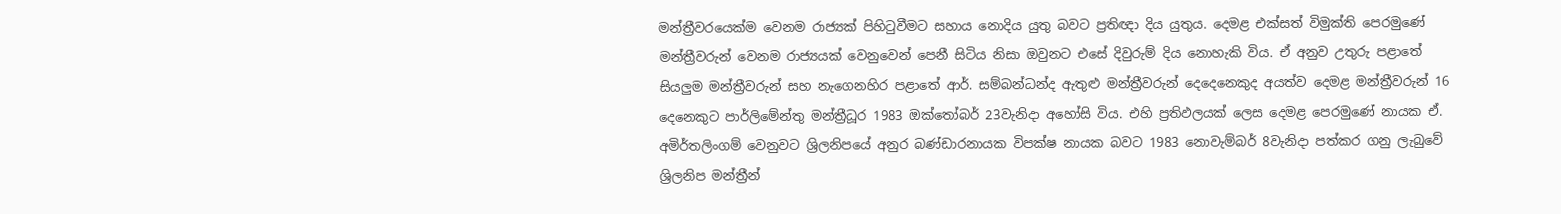මන්ත්‍රීවරයෙක්ම වෙනම රාජ්‍යක් පිහිටුවීමට සහාය නොදිය යුතු බවට ප්‍රතිඥා දිය යුතුය. දෙමළ එක්සත් විමුක්ති පෙරමුණේ මන්ත්‍රීවරුන් වෙනම රාජ්‍යයක් වෙනුවෙන් පෙනී සිටිය නිසා ඔවුනට එසේ දිවුරුම් දිය නොහැකි විය. ඒ අනුව උතුරු පළාතේ සියලුම මන්ත්‍රීවරුන් සහ නැගෙනහිර පළාතේ ආර්. සම්බන්ධන්ද ඇතුළු මන්ත්‍රීවරුන් දෙදෙනෙකුද අයත්ව දෙමළ මන්ත්‍රීවරුන් 16 දෙනෙකුට පාර්ලිමේන්තු මන්ත්‍රීධූර 1983 ඔක්තෝබර් 23වැනිදා අහෝසි විය. එහි ප්‍රතිඵලයක් ලෙස දෙමළ පෙරමුණේ නායක ඒ. අමිර්තලිංගම් වෙනුවට ශ්‍රිලනිපයේ අනුර බණ්ඩාරනායක විපක්ෂ නායක බවට 1983 නොවැම්බර් 8වැනිදා පත්කර ගනු ලැබුවේ ශ්‍රිලනිප මන්ත්‍රීන්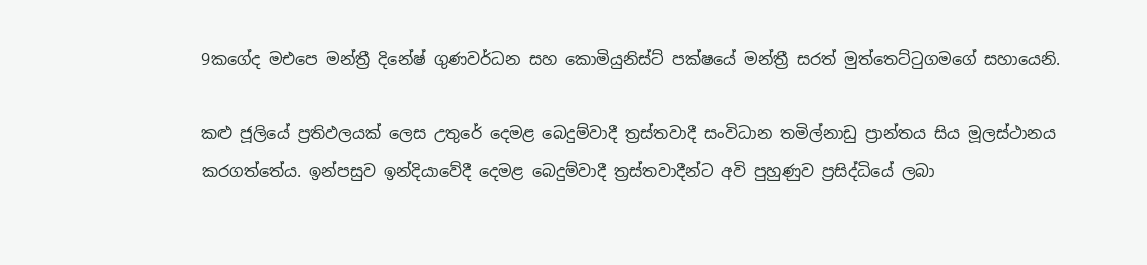9කගේද මඑපෙ මන්ත්‍රී දි‍නේෂ් ගුණවර්ධන සහ කොමියුනිස්ට් පක්ෂයේ මන්ත්‍රී සරත් මුත්තෙට්ටුගමගේ සහායෙනි.

කළු ජූලියේ ප්‍රතිඵලයක් ලෙස උතුරේ දෙමළ බෙදුම්වාදී ත්‍රස්තවාදී සංවිධාන තමිල්නාඩු ප්‍රාන්තය සිය මූලස්ථානය කරගත්තේය. ඉන්පසුව ඉන්දියාවේදී දෙමළ බෙදුම්වාදී ත්‍රස්තවාදීන්ට අවි පුහුණුව ප්‍රසිද්ධියේ ලබා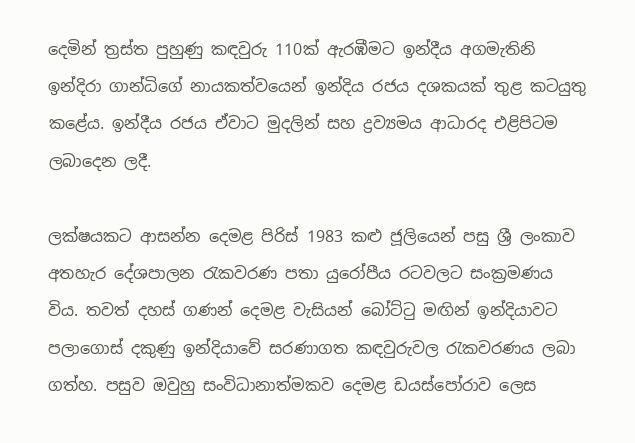දෙමින් ත්‍රස්ත පුහුණු කඳවුරු 110ක් ඇරඹීමට ඉන්දීය අගමැතිනි ඉන්දිරා ගාන්ධිගේ නායකත්වයෙන් ඉන්දිය රජය දශකයක් තුළ කටයුතු කළේය. ඉන්දීය රජය ඒවාට මුදලින් සහ ද්‍රව්‍යමය ආධාරද එළිපිටම ලබාදෙන ලදී.

ලක්ෂයකට ආසන්න දෙමළ පිරිස් 1983 කළු ජූලියෙන් පසු ශ්‍රී ලංකාව අතහැර දේශපාලන රැකවරණ පතා යුරෝපීය රටවලට සංක්‍රමණය විය. තවත් දහස් ගණන් දෙමළ වැසියන් බෝට්ටු මඟින් ඉන්දියාවට පලාගොස් දකුණු ඉන්දියාවේ සරණාගත කඳවුරුවල රැකවරණය ලබා ගත්හ. පසුව ඔවුහු සංවිධානාත්මකව දෙමළ ඩයස්පෝරාව ලෙස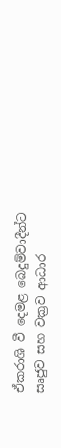ඒකරාශි වී දෙමළ බෙදුම්වාදීන්ට සෘජුව සහ වක්‍රව ආධාර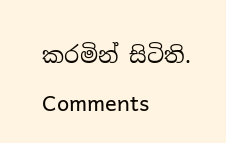කරමින් සිටිති.

Comments